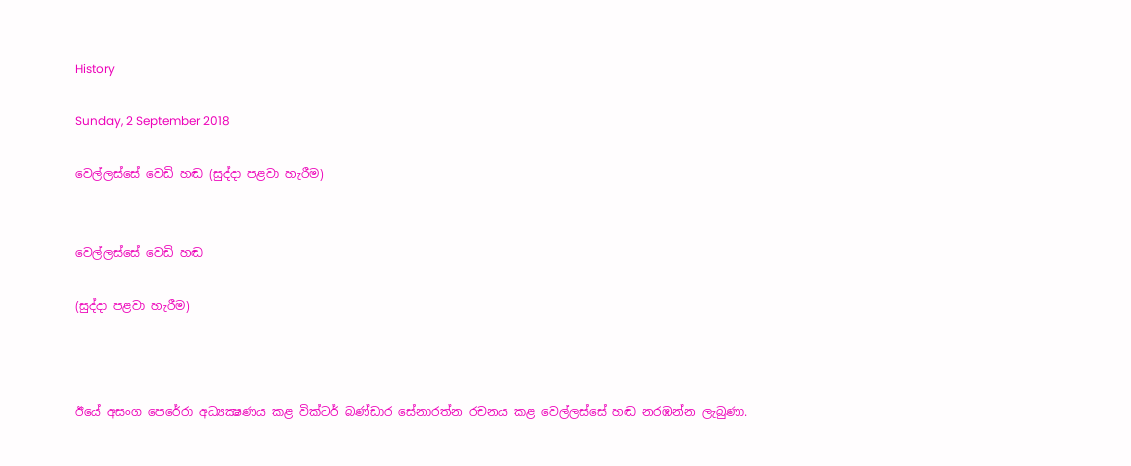History

Sunday, 2 September 2018

වෙල්ලස්සේ වෙඩි හඬ (සුද්දා පළවා හැරීම)


වෙල්ලස්සේ වෙඩි හඬ

(සුද්දා පළවා හැරීම)



ඊයේ අසංග පෙරේරා අධ්‍යක්‍ෂණය කළ වික්ටර් බණ්ඩාර සේනාරත්න රචනය කළ වෙල්ලස්සේ හඬ නරඹන්න ලැබුණා.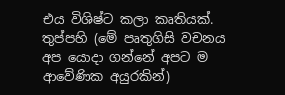එය විශිෂ්ට කලා කෘතියක්. තුප්පහි (මේ පෘතුගිසි වචනය අප යොදා ගන්නේ අපට ම ආවේණික අයුරකින්)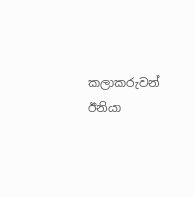කලාකරුවන් ඊනියා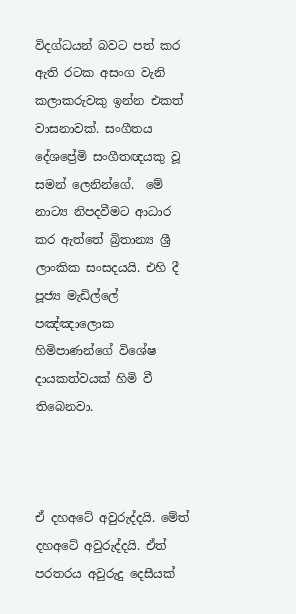විදග්ධයන් බවට පත් කර ඇති රටක අසංග වැනි කලාකරුවකු ඉන්න එකත් වාසනාවක්. සංගීතය දේශප්‍රේමි සංගීතඥයකු වූ සමන් ලෙනින්ගේ.  මේ නාට්‍ය නිපදවීමට ආධාර කර ඇත්තේ බ්‍රිතාන්‍ය ශ්‍රී ලාංකික සංසදයයි. එහි දී පූජ්‍ය මැඩිල්ලේ පඤ්ඤාලොක හිමිපාණන්ගේ විශේෂ දායකත්වයක් හිමි වී තිබෙනවා.



ඒ දහඅටේ අවුරුද්දයි. මේත් දහඅටේ අවුරුද්දයි. ඒත් පරතරය අවුරුදු දෙසීයක්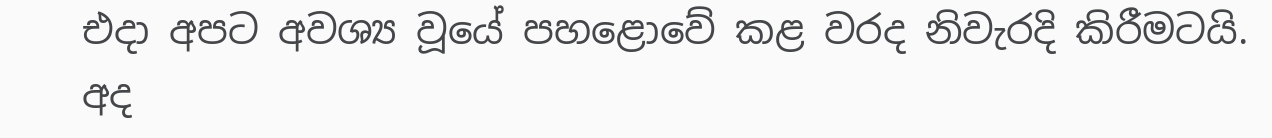එදා අපට අවශ්‍ය වූයේ පහළොවේ කළ වරද නිවැරදි කිරීමටයි. අද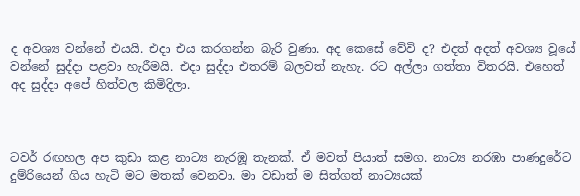ද අවශ්‍ය වන්නේ එයයි. එදා එය කරගන්න බැරි වුණා. අද කෙසේ වේවි ද? එදත් අදත් අවශ්‍ය වූයේ වන්නේ සුද්දා පළවා හැරීමයි. එදා සුද්දා එතරම් බලවත් නැහැ. රට අල්ලා ගත්තා විතරයි. එහෙත් අද සුද්දා අපේ හිත්වල කිමිදිලා.



ටවර් රඟහල අප කුඩා කළ නාට්‍ය නැරඹූ තැනක්. ඒ මවත් පියාත් සමග. නාට්‍ය නරඹා පාණදුරේට දුම්රියෙන් ගිය හැටි මට මතක් වෙනවා. මා වඩාත් ම සිත්ගත් නාට්‍යයක්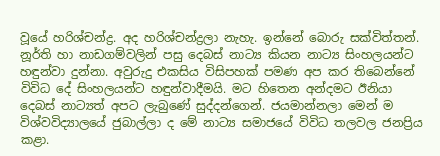වූයේ හරිශ්චන්ද්‍ර. අද හරිශ්චන්ද්‍රලා නැහැ. ඉන්නේ බොරු සක්විත්තන්. නූර්ති හා නාඩගම්වලින් පසු දෙබස් නාට්‍ය කියන නාට්‍ය සිංහලයන්ට හඳුන්වා දුන්නා. අවුරුදු එකසිය විසිපහක් පමණ අප කර තිබෙන්නේ විවිධ දේ සිංහලයන්ට හඳුන්වාදීමයි. මට හිතෙන අන්දමට ඊනියා දෙබස් නාට්‍යත් අපට ලැබුණේ සුද්දන්ගෙන්. ජයමාන්නලා මෙන් ම විශ්වවිද්‍යාලයේ ජුබාල්ලා ද මේ නාට්‍ය සමාජයේ විවිධ තලවල ජනප්‍රිය කළා.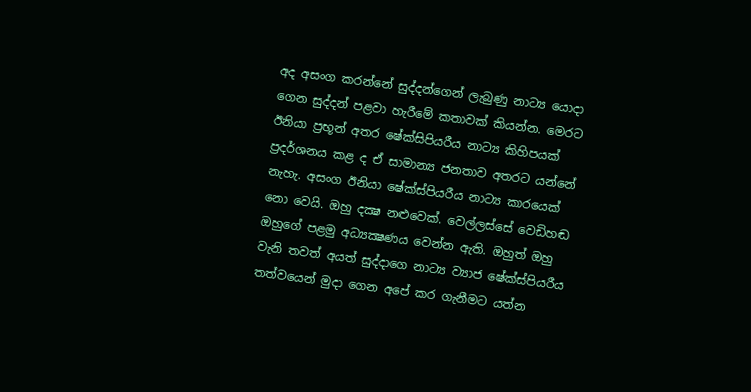අද අසංග කරන්නේ සුද්දන්ගෙන් ලැබුණු නාට්‍ය යොදා ගෙන සුද්දන් පළවා හැරීමේ කතාවක් කියන්න. මෙරට ඊනියා ප්‍රභූන් අතර ෂේක්සිපියරීය නාට්‍ය කිහිපයක් ප්‍රදර්ශනය කළ ද ඒ සාමාන්‍ය ජනතාව අතරට යන්නේ නැහැ. අසංග ඊනියා ෂේක්ස්පියරීය නාට්‍ය කාරයෙක් නො වෙයි. ඔහු දක්‍ෂ නළුවෙක්. වෙල්ලස්සේ වෙඩිහඬ ඔහුගේ පළමු අධ්‍යක්‍ෂණය වෙන්න ඇති. ඔහුත් ඔහු වැනි තවත් අයත් සුද්දාගෙ නාට්‍ය ව්‍යාජ ෂේක්ස්පියරීය තත්වයෙන් මුදා ගෙන අපේ කර ගැනීමට යත්න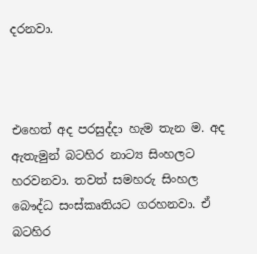දරනවා.



එහෙත් අද පරසුද්දා හැම තැන ම. අද ඇතැමුන් බටහිර නාට්‍ය සිංහලට හරවනවා. තවත් සමහරු සිංහල බෞද්ධ සංස්කෘතියට ගරහනවා. ඒ බටහිර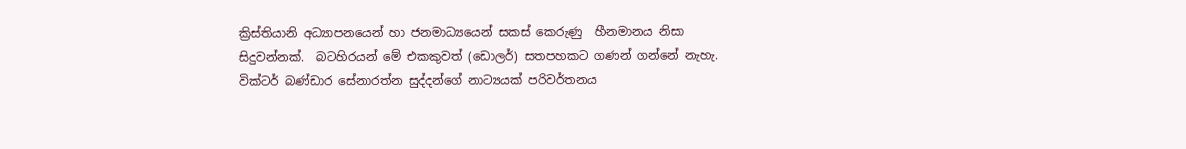ක්‍රිස්තියානි අධ්‍යාපනයෙන් හා ජනමාධ්‍යයෙන් සකස් කෙරුණු  හීනමානය නිසා සිදුවන්නක්.  බටහිරයන් මේ එකකුවත් (ඩොලර්) සතපහකට ගණන් ගන්නේ නැහැ. වික්ටර් බණ්ඩාර සේනාරත්න සුද්දන්ගේ නාට්‍යයක් පරිවර්තනය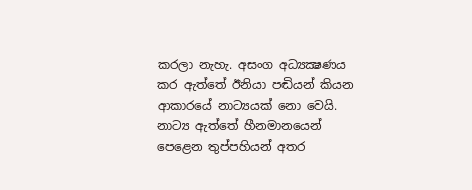කරලා නැහැ. අසංග අධ්‍යක්‍ෂණය කර ඇත්තේ ඊනියා පඬියන් කියන ආකාරයේ නාට්‍යයක් නො වෙයි. නාට්‍ය ඇත්තේ හීනමානයෙන් පෙළෙන තුප්පහියන් අතර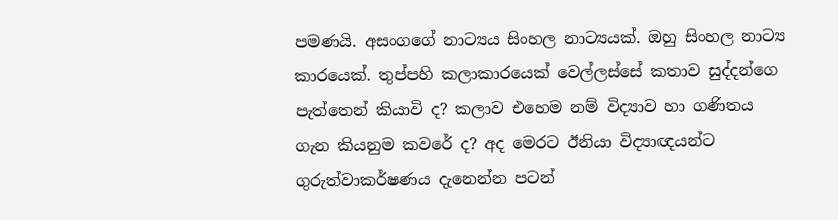පමණයි. අසංගගේ නාට්‍යය සිංහල නාට්‍යයක්. ඔහු සිංහල නාට්‍ය කාරයෙක්. තුප්පහි කලාකාරයෙක් වෙල්ලස්සේ කතාව සුද්දන්ගෙ පැත්තෙන් කියාවි ද? කලාව එහෙම නම් විද්‍යාව හා ගණිතය ගැන කියනුම කවරේ ද? අද මෙරට ඊනියා විද්‍යාඥයන්ට ගුරුත්වාකර්ෂණය දැනෙන්න පටන්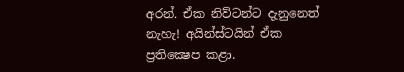අරන්. ඒක නිව්ටන්ට දැනුනෙත් නැහැ! අයින්ස්ටයින් ඒක ප්‍රතික්‍ෂෙප කළා.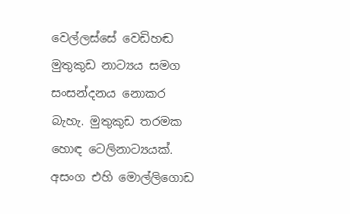වෙල්ලස්සේ වෙඩිහඬ මුතුකුඩ නාට්‍යය සමග සංසන්දනය නොකර බැහැ. මුතුකුඩ තරමක හොඳ ටෙලිනාට්‍යයක්. අසංග එහි මොල්ලිගොඩ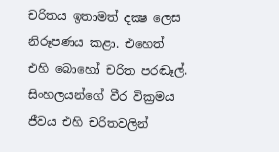චරිතය ඉතාමත් දක්‍ෂ ලෙස නිරූපණය කළා. එහෙත් එහි බොහෝ චරිත පරඬෑල්. සිංහලයන්ගේ වීර වික්‍රමය ජීවය එහි චරිතවලින්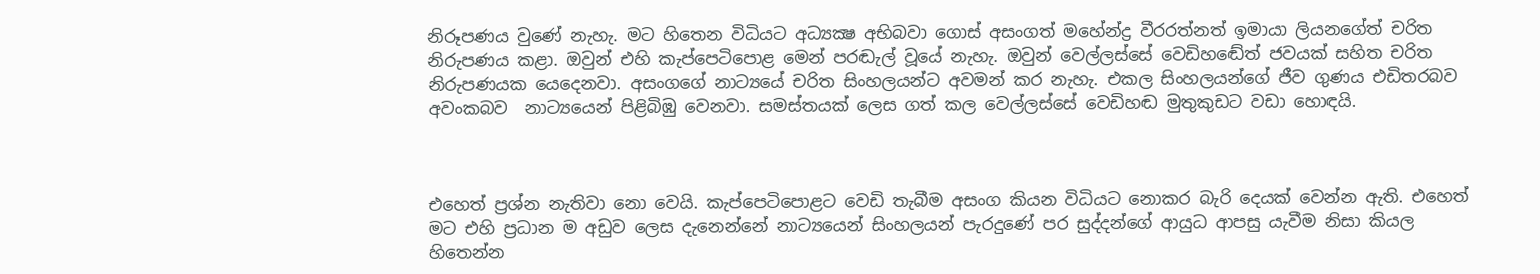නිරූපණය වුණේ නැහැ. මට හිතෙන විධියට අධ්‍යක්‍ෂ අභිබවා ගොස් අසංගත් මහේන්ද්‍ර වීරරත්නත් ඉමායා ලියනගේත් චරිත නිරුපණය කළා. ඔවුන් එහි කැප්පෙටිපොළ මෙන් පරඬැල් වූයේ නැහැ. ඔවුන් වෙල්ලස්සේ වෙඩිහඬේත් ජවයක් සහිත චරිත නිරුපණයක යෙදෙනවා. අසංගගේ නාට්‍යයේ චරිත සිංහලයන්ට අවමන් කර නැහැ. එකල සිංහලයන්ගේ ජීව ගුණය එඩිතරබව අවංකබව  නාට්‍යයෙන් පිළිබිඹු වෙනවා. සමස්තයක් ලෙස ගත් කල වෙල්ලස්සේ වෙඩිහඬ මුතුකුඩට වඩා හොඳයි.



එහෙත් ප්‍රශ්න නැතිවා නො වෙයි. කැප්පෙටිපොළට වෙඩි තැබීම අසංග කියන විධියට නොකර බැරි දෙයක් වෙන්න ඇති. එහෙත් මට එහි ප්‍රධාන ම අඩුව ලෙස දැනෙන්නේ නාට්‍යයෙන් සිංහලයන් පැරදුණේ පර සුද්දන්ගේ ආයුධ ආපසු යැවීම නිසා කියල හිතෙන්න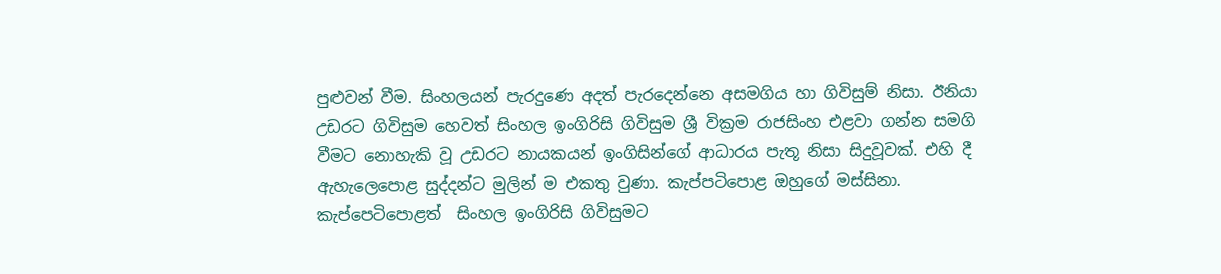පුළුවන් වීම. සිංහලයන් පැරදුණෙ අදත් පැරදෙන්නෙ අසමගිය හා ගිවිසුම් නිසා. ඊනියා උඩරට ගිවිසුම හෙවත් සිංහල ඉංගිරිසි ගිවිසුම ශ්‍රී වික්‍රම රාජසිංහ එළවා ගන්න සමගි වීමට නොහැකි වූ උඩරට නායකයන් ඉංගිසින්ගේ ආධාරය පැතූ නිසා සිදුවූවක්. එහි දී ඇහැලෙපොළ සුද්දන්ට මුලින් ම එකතු වුණා. කැප්පටිපොළ ඔහුගේ මස්සිනා. කැප්පෙටිපොළත්  සිංහල ඉංගිරිසි ගිවිසුමට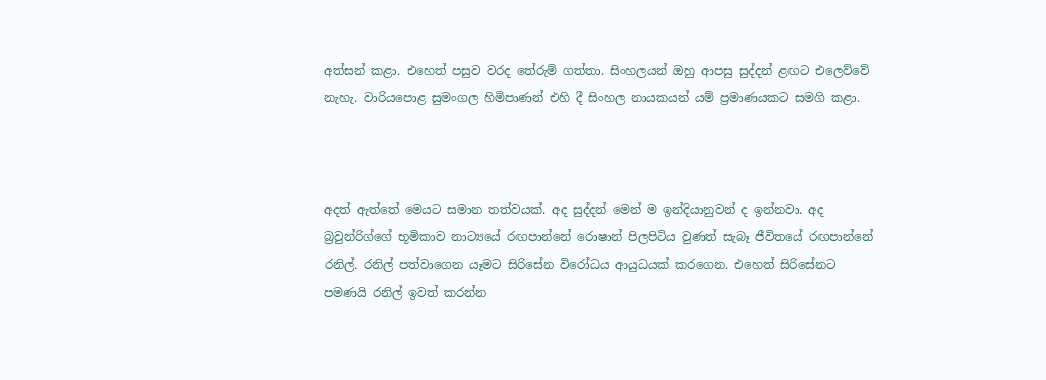අත්සන් කළා. එහෙත් පසුව වරද තේරුම් ගත්තා. සිංහලයන් ඔහු ආපසු සුද්දන් ළඟට එලෙව්වේ නැහැ. වාරියපොළ සුමංගල හිමිපාණන් එහි දී සිංහල නායකයන් යම් ප්‍රමාණයකට සමගි කළා.



අදත් ඇත්තේ මෙයට සමාන තත්වයක්. අද සුද්දන් මෙන් ම ඉන්දියානුවන් ද ඉන්නවා. අද බ්‍රවුන්රිග්ගේ භූමිකාව නාට්‍යයේ රඟපාන්නේ රොෂාන් පිලපිටිය වුණත් සැබෑ ජීවිතයේ රඟපාන්නේ රනිල්. රනිල් පත්වාගෙන යෑමට සිරිසේන විරෝධය ආයුධයක් කරගෙන. එහෙත් සිරිසේනට පමණයි රනිල් ඉවත් කරන්න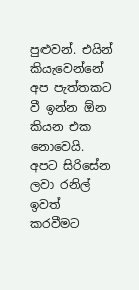පුළුවන්. එයින් කියැවෙන්නේ අප පැත්තකට වී ඉන්න ඕන කියන එක නොවෙයි. අපට සිරිසේන ලවා රනිල් ඉවත් කරවීමට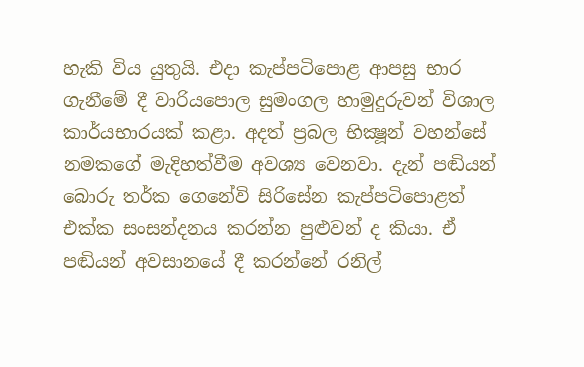හැකි විය යුතුයි. එදා කැප්පටිපොළ ආපසු භාර ගැනීමේ දී වාරියපොල සුමංගල හාමුදුරුවන් විශාල කාර්යභාරයක් කළා. අදත් ප්‍රබල භික්‍ෂූන් වහන්සේ නමකගේ මැදිහත්වීම අවශ්‍ය වෙනවා. දැන් පඬියන් බොරු තර්ක ගෙනේවි සිරිසේන කැප්පටිපොළත් එක්ක සංසන්දනය කරන්න පුළුවන් ද කියා. ඒ පඬියන් අවසානයේ දී කරන්නේ රනිල්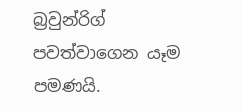බ්‍රවුන්රිග් පවත්වාගෙන යෑම පමණයි.